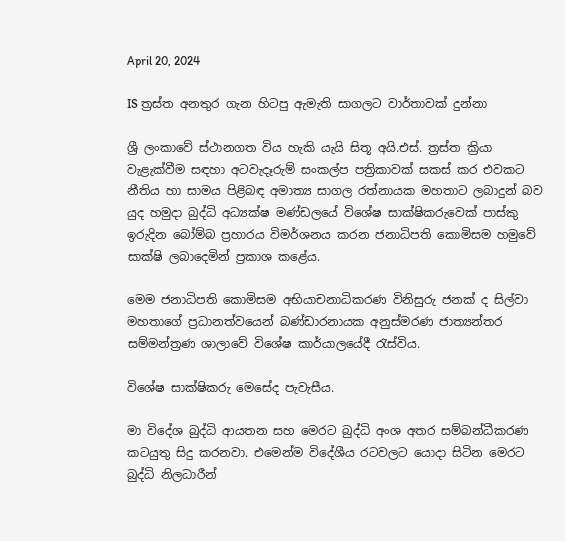April 20, 2024

IS ත්‍රස්ත අනතුර ගැන හිටපු ඇමැති සාගලට වාර්තාවක් දුන්නා

ශ්‍රී ලංකාවේ ස්ථානගත විය හැකි යැයි සිතූ අයි.එස්. ත්‍රස්ත ක්‍රියා වැළැක්වීම සඳහා අටවැදෑරුම් සංකල්ප පත්‍රිකාවක් සකස් කර එවකට නීතිය හා සාමය පිළිබඳ අමාත්‍ය සාගල රත්නායක මහතාට ලබාදුන් බව යුද හමුදා බුද්ධි අධ්‍යක්ෂ මණ්ඩලයේ විශේෂ සාක්ෂිකරුවෙක් පාස්කු ඉරුදින බෝම්බ ප්‍රහාරය විමර්ශනය කරන ජනාධිපති කොමිසම හමුවේ සාක්ෂි ලබාදෙමින් ප්‍රකාශ කළේය.

මෙම ජනාධිපති කොමිසම අභියාචනාධිකරණ විනිසුරු ජනක් ද සිල්වා මහතාගේ ප්‍රධානත්වයෙන් බණ්ඩාරනායක අනුස්මරණ ජාත්‍යන්තර සම්මන්ත්‍රණ ශාලාවේ විශේෂ කාර්යාලයේදී රැස්විය.

විශේෂ සාක්ෂිකරු මෙසේද පැවැසීය.

මා විදේශ බුද්ධි ආයතන සහ මෙරට බුද්ධි අංශ අතර සම්බන්ධීකරණ කටයුතු සිදු කරනවා. එමෙන්ම විදේශීය රටවලට යොදා සිටින මෙරට බුද්ධි නිලධාරීන්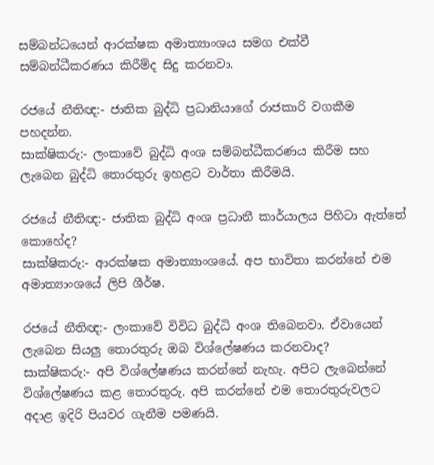සම්බන්ධයෙන් ආරක්ෂක අමාත්‍යාංශය සමග එක්වී සම්බන්ධීකරණය කිරීම්ද සිදු කරනවා.

රජයේ නීතිඥ:- ජාතික බුද්ධි ප්‍රධානියාගේ රාජකාරි වගකීම පහදන්න.
සාක්ෂිකරු:- ලංකාවේ බුද්ධි අංශ සම්බන්ධීකරණය කිරීම සහ ලැබෙන බුද්ධි තොරතුරු ඉහළට වාර්තා කිරීමයි.

රජයේ නීතිඥ:- ජාතික බුද්ධි අංශ ප්‍රධානී කාර්යාලය පිහිටා ඇත්තේ කොහේද?
සාක්ෂිකරු:- ආරක්ෂක අමාත්‍යාංශයේ. අප භාවිතා කරන්නේ එම අමාත්‍යාංශයේ ලිපි ශීර්ෂ.

රජයේ නීතිඥ:- ලංකාවේ විවිධ බුද්ධි අංශ තිබෙනවා. ඒවායෙන් ලැබෙන සියලු තොරතුරු ඔබ විශ්ලේෂණය කරනවාද?
සාක්ෂිකරු:- අපි විශ්ලේෂණය කරන්නේ නැහැ. අපිට ලැබෙන්නේ විශ්ලේෂණය කළ තොරතුරු. අපි කරන්නේ එම තොරතුරුවලට අදාළ ඉදිරි පියවර ගැනීම පමණයි.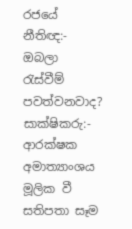රජයේ නීතිඥ:- ඔබලා රැස්වීම් පවත්වනවාද?
සාක්ෂිකරු:- ආරක්ෂක අමාත්‍යාංශය මූලික වී සතිපතා සෑම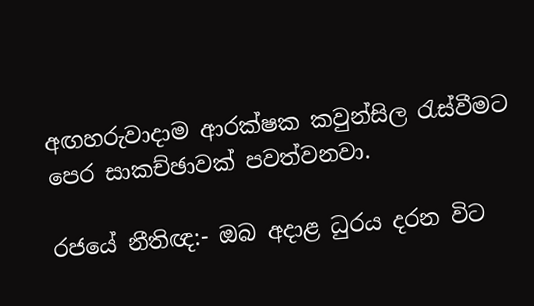අඟහරුවාදාම ආරක්ෂක කවුන්සිල රැස්වීමට පෙර සාකච්ඡාවක් පවත්වනවා.

රජයේ නීතිඥ:- ඔබ අදාළ ධුරය දරන විට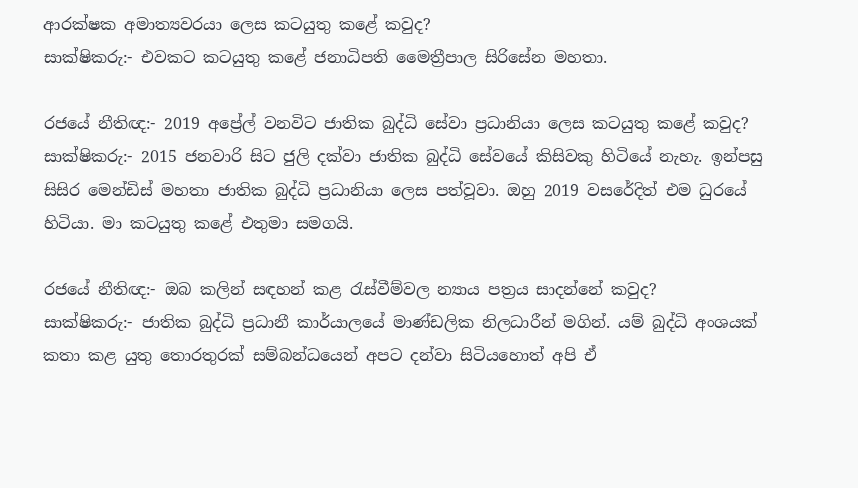ආරක්ෂක අමාත්‍යවරයා ලෙස කටයුතු කළේ කවුද?
සාක්ෂිකරු:- එවකට කටයුතු කළේ ජනාධිපති මෛත්‍රීපාල සිරිසේන මහතා.

රජයේ නීතිඥ:- 2019 අප්‍රේල් වනවිට ජාතික බුද්ධි සේවා ප්‍රධානියා ලෙස කටයුතු කළේ කවුද?
සාක්ෂිකරු:- 2015 ජනවාරි සිට ජුලි දක්වා ජාතික බුද්ධි සේවයේ කිසිවකු හිටියේ නැහැ. ඉන්පසු සිසිර මෙන්ඩිස් මහතා ජාතික බුද්ධි ප්‍රධානියා ලෙස පත්වූවා. ඔහු 2019 වසරේදිත් එම ධුරයේ හිටියා. මා කටයුතු කළේ එතුමා සමගයි.

රජයේ නීතිඥ:- ඔබ කලින් සඳහන් කළ රැස්වීම්වල න්‍යාය පත්‍රය සාදන්නේ කවුද?
සාක්ෂිකරු:- ජාතික බුද්ධි ප්‍රධානී කාර්යාලයේ මාණ්ඩලික නිලධාරීන් මගින්. යම් බුද්ධි අංශයක් කතා කළ යුතු තොරතුරක් සම්බන්ධයෙන් අපට දන්වා සිටියහොත් අපි ඒ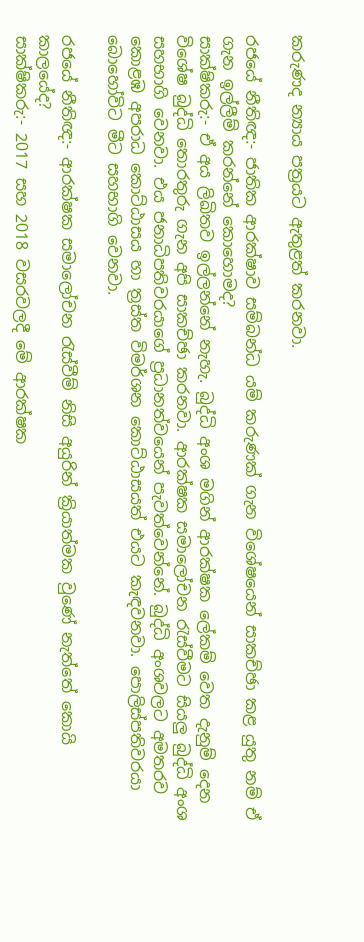කරුණද න්‍යාය පත්‍රයට ඇතුළත් කරනවා.

රජයේ නීතිඥ:- ජාතික ආරක්ෂාව සම්බන්ධ යම් කරුණක් ගැන විශේෂයෙන් සාකච්ඡා කළ යුතු නම් ඒ ගැන ඉල්ලීම් කරන්නේ කොහොමද?
සාක්ෂිකරු:- ඒ අය ලිඛිතව ඉල්ලන්නේ නැහැ. බුද්ධි අංශ මගින් ආරක්ෂක ලේකම් වෙත දැනුම් දෙන විශේෂ බුද්ධි තොරතුරු ගැන අපි සාකච්ඡා කරනවා. ආරක්ෂක සමාලෝචන රැස්වීමට සියලු බුද්ධි අංශ සහභාගි වෙනවා. එය ජනාධිපතිවරයාගේ ප්‍රධානත්වයෙන් පැවත්වෙන්නේ. බුද්ධි අංශවලට අමතරව කොළඹ අපරාධ කොට්ඨාසය හා ත්‍රස්ත විමර්ශන කොට්ඨාසයත් එයට කැඳවනවා. පොලිස්පතිවරයා බොහෝවිට මීට සහභාගි වෙනවා.

රජයේ නීතිඥ:- ආරක්ෂක සමාලෝචන රැස්වීම් නිසි අයුරින් ක්‍රියාත්මක වුණේ නැත්තේ කොයි කාලයේද?
සාක්ෂිකරු:- 2017 සහ 2018 වසරවලදී මේ ආරක්ෂක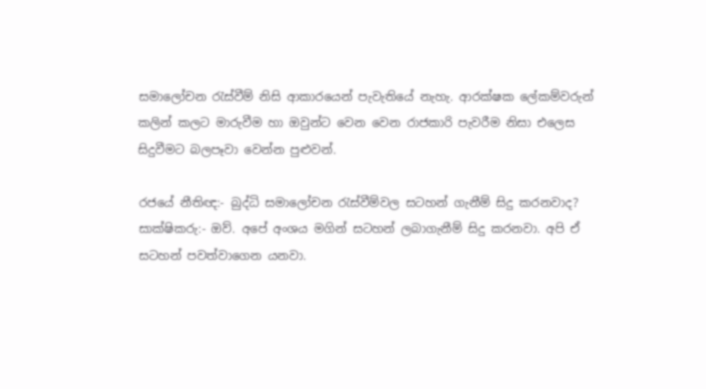සමාලෝචන රැස්වීම් නිසි ආකාරයෙන් පැවැතියේ නැහැ. ආරක්ෂක ලේකම්වරුන් කලින් කලට මාරුවීම හා ඔවුන්ට වෙන වෙන රාජකාරි පැවරීම නිසා එලෙස සිදුවීමට බලපෑවා වෙන්න පුළුවන්.

රජයේ නීතිඥ:- බුද්ධි සමාලෝචන රැස්වීම්වල සටහන් ගැනීම් සිදු කරනවාද?
සාක්ෂිකරු:- ඔව්. අපේ අංශය මගින් සටහන් ලබාගැනීම් සිදු කරනවා. අපි ඒ සටහන් පවත්වාගෙන යනවා.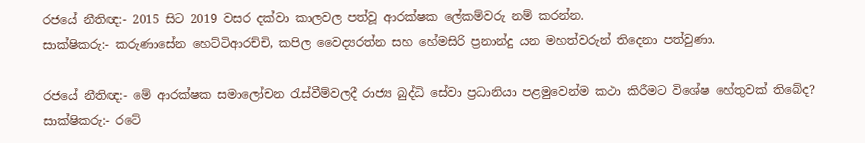රජයේ නීතිඥ:- 2015 සිට 2019 වසර දක්වා කාලවල පත්වූ ආරක්ෂක ලේකම්වරු නම් කරන්න.
සාක්ෂිකරු:- කරුණාසේන හෙට්ටිආරච්චි, කපිල වෛද්‍යරත්න සහ හේමසිරි ප්‍රනාන්දු යන මහත්වරුන් තිදෙනා පත්වුණා.

රජයේ නීතිඥ:- මේ ආරක්ෂක සමාලෝචන රැස්වීම්වලදී රාජ්‍ය බුද්ධි සේවා ප්‍රධානියා පළමුවෙන්ම කථා කිරීමට විශේෂ හේතුවක් තිබේද?
සාක්ෂිකරු:- රටේ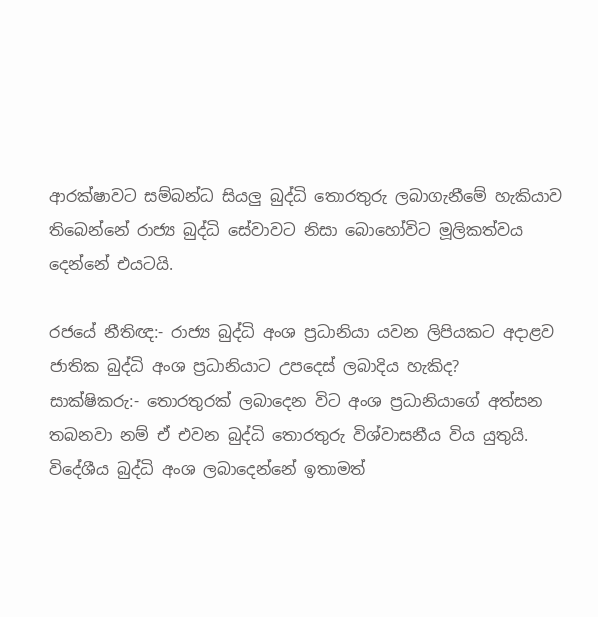ආරක්ෂාවට සම්බන්ධ සියලු බුද්ධි තොරතුරු ලබාගැනීමේ හැකියාව තිබෙන්නේ රාජ්‍ය බුද්ධි සේවාවට නිසා බොහෝවිට මූලිකත්වය දෙන්නේ එයටයි.

රජයේ නීතිඥ:- රාජ්‍ය බුද්ධි අංශ ප්‍රධානියා යවන ලිපියකට අදාළව ජාතික බුද්ධි අංශ ප්‍රධානියාට උපදෙස් ලබාදිය හැකිද?
සාක්ෂිකරු:- තොරතුරක් ලබාදෙන විට අංශ ප්‍රධානියාගේ අත්සන තබනවා නම් ඒ එවන බුද්ධි තොරතුරු විශ්වාසනීය විය යුතුයි.
විදේශීය බුද්ධි අංශ ලබාදෙන්නේ ඉතාමත්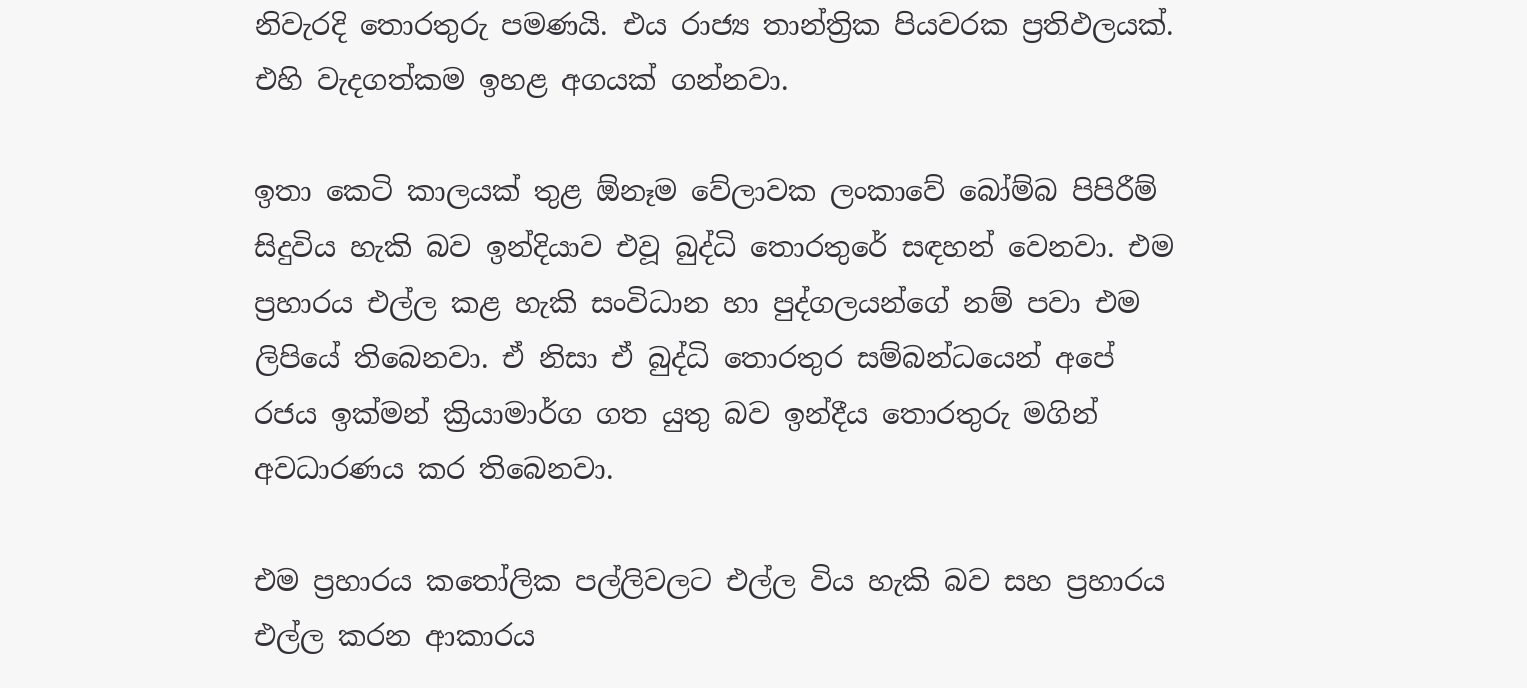නිවැරදි තොරතුරු පමණයි. එය රාජ්‍ය තාන්ත්‍රික පියවරක ප්‍රතිඵලයක්. එහි වැදගත්කම ඉහළ අගයක් ගන්නවා.

ඉතා කෙටි කාලයක් තුළ ඕනෑම වේලාවක ලංකාවේ බෝම්බ පිපිරීම් සිදුවිය හැකි බව ඉන්දියාව එවූ බුද්ධි තොරතුරේ සඳහන් වෙනවා. එම ප්‍රහාරය එල්ල කළ හැකි සංවිධාන හා පුද්ගලයන්ගේ නම් පවා එම ලිපියේ තිබෙනවා. ඒ නිසා ඒ බුද්ධි තොරතුර සම්බන්ධයෙන් අපේ රජය ඉක්මන් ක්‍රියාමාර්ග ගත යුතු බව ඉන්දීය තොරතුරු මගින් අවධාරණය කර තිබෙනවා.

එම ප්‍රහාරය කතෝලික පල්ලිවලට එල්ල විය හැකි බව සහ ප්‍රහාරය එල්ල කරන ආකාරය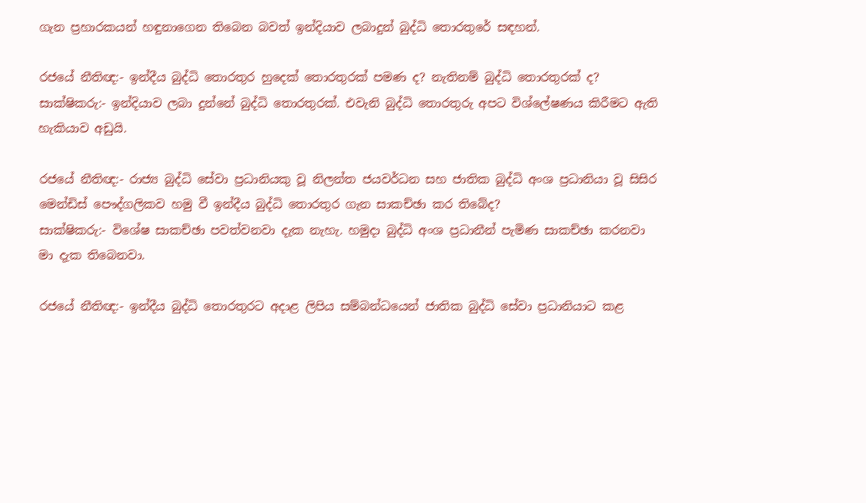ගැන ප්‍රහාරකයන් හඳුනාගෙන තිබෙන බවත් ඉන්දියාව ලබාදුන් බුද්ධි තොරතුරේ සඳහන්.

රජයේ නීතිඥ:- ඉන්දීය බුද්ධි තොරතුර හුදෙක් තොරතුරක් පමණ ද? නැතිනම් බුද්ධි තොරතුරක් ද?
සාක්ෂිකරු:- ඉන්දියාව ලබා දුන්නේ බුද්ධි තොරතුරක්. එවැනි බුද්ධි තොරතුරු අපට විශ්ලේෂණය කිරීමට ඇති හැකියාව අඩුයි.

රජයේ නීතිඥ:- රාජ්‍ය බුද්ධි සේවා ප්‍රධානියකු වූ නිලන්ත ජයවර්ධන සහ ජාතික බුද්ධි අංශ ප්‍රධානියා වූ සිසිර මෙන්ඩිස් පෞද්ගලිකව හමු වී ඉන්දීය බුද්ධි තොරතුර ගැන සාකච්ඡා කර තිබේද?
සාක්ෂිකරු:- විශේෂ සාකච්ඡා පවත්වනවා දැක නැහැ. හමුදා බුද්ධි අංශ ප්‍රධානීන් පැමිණ සාකච්ඡා කරනවා මා දැක තිබෙනවා.

රජයේ නීතිඥ:- ඉන්දීය බුද්ධි තොරතුරට අදාළ ලිපිය සම්බන්ධයෙන් ජාතික බුද්ධි සේවා ප්‍රධානියාට කළ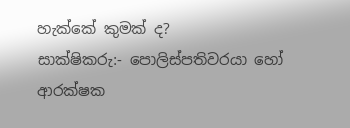හැක්කේ කුමක් ද?
සාක්ෂිකරු:- පොලිස්පතිවරයා හෝ ආරක්ෂක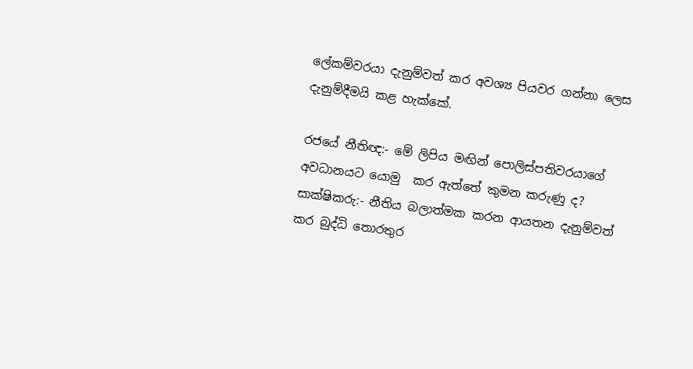ලේකම්වරයා දැනුම්වත් කර අවශ්‍ය පියවර ගන්නා ලෙස දැනුම්දීමයි කළ හැක්කේ.

රජයේ නීතිඥ:- මේ ලිපිය මඟින් පොලිස්පතිවරයාගේ අවධානයට යොමු  කර ඇත්තේ කුමන කරුණු ද?
සාක්ෂිකරු:- නීතිය බලාත්මක කරන ආයතන දැනුම්වත් කර බුද්ධි තොරතුර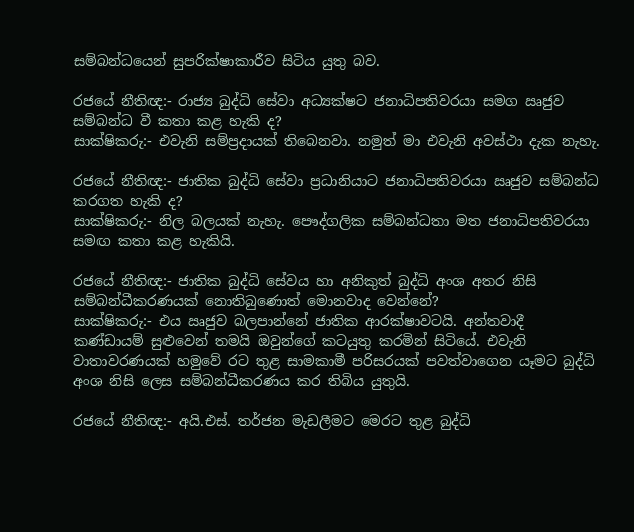සම්බන්ධයෙන් සුපරික්ෂාකාරීව සිටිය යුතු බව.

රජයේ නීතිඥ:- රාජ්‍ය බුද්ධි සේවා අධ්‍යක්ෂට ජනාධිපතිවරයා සමග ඍජුව සම්බන්ධ වී කතා කළ හැකි ද?
සාක්ෂිකරු:- එවැනි සම්ප්‍රදායක් තිබෙනවා. නමුත් මා එවැනි අවස්ථා දැක නැහැ.

රජයේ නීතිඥ:- ජාතික බුද්ධි සේවා ප්‍රධානියාට ජනාධිපතිවරයා ඍජුව සම්බන්ධ කරගත හැකි ද?
සාක්ෂිකරු:- නිල බලයක් නැහැ. පෞද්ගලික සම්බන්ධතා මත ජනාධිපතිවරයා සමඟ කතා කළ හැකියි.

රජයේ නීතිඥ:- ජාතික බුද්ධි සේවය හා අනිකුත් බුද්ධි අංශ අතර නිසි සම්බන්ධීකරණයක් නොතිබුණොත් මොනවාද වෙන්නේ?
සාක්ෂිකරු:- එය ඍජුව බලපාන්නේ ජාතික ආරක්ෂාවටයි. අන්තවාදී කණ්ඩායම් සුළුවෙන් තමයි ඔවුන්ගේ කටයුතු කරමින් සිටියේ. එවැනි වාතාවරණයක් හමුවේ රට තුළ සාමකාමී පරිසරයක් පවත්වාගෙන යෑමට බුද්ධි අංශ නිසි ලෙස සම්බන්ධීකරණය කර තිබිය යුතුයි.

රජයේ නීතිඥ:- අයි.එස්. තර්ජන මැඩලීමට මෙරට තුළ බුද්ධි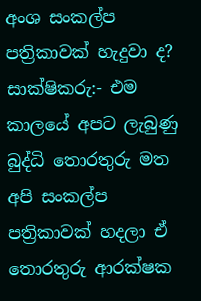අංශ සංකල්ප පත්‍රිකාවක් හැදුවා ද?
සාක්ෂිකරු:- එම කාලයේ අපට ලැබුණු බුද්ධි තොරතුරු මත අපි සංකල්ප පත්‍රිකාවක් හදලා ඒ තොරතුරු ආරක්ෂක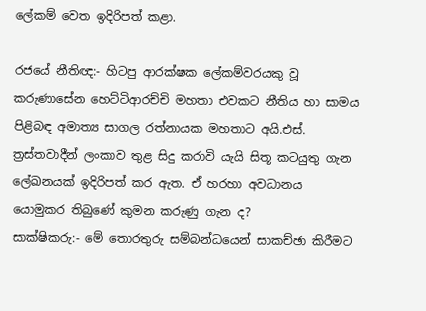ලේකම් වෙත ඉදිරිපත් කළා.

රජයේ නීතිඥ:- හිටපු ආරක්ෂක ලේකම්වරයකු වූ කරුණාසේන හෙට්ටිආරච්චි මහතා එවකට නීතිය හා සාමය පිළිබඳ අමාත්‍ය සාගල රත්නායක මහතාට අයි.එස්. ත්‍රස්තවාදීන් ලංකාව තුළ සිදු කරාවි යැයි සිතූ කටයුතු ගැන ලේඛනයක් ඉදිරිපත් කර ඇත. ඒ හරහා අවධානය යොමුකර තිබුණේ කුමන කරුණු ගැන ද?
සාක්ෂිකරු:- මේ තොරතුරු සම්බන්ධයෙන් සාකච්ඡා කිරීමට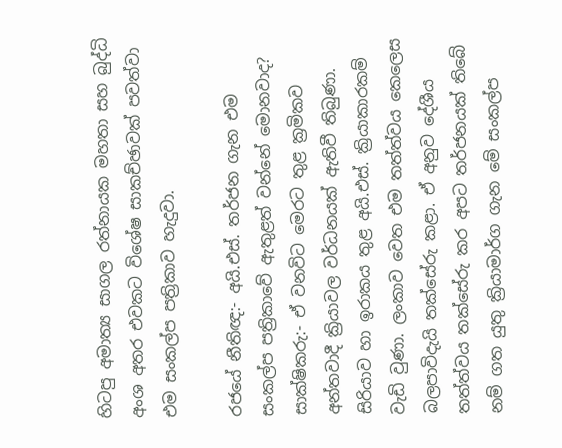හිටපු අමාත්‍ය සාගල රත්නායක මහතා සහ බුද්ධි අංශ අතර එවකට විශේෂ සාකච්ඡාවක් පවත්වා එම සංකල්ප පත්‍රිකාව හැදුවා.

රජයේ නීතිඥ:- අයි.එස්. තර්ජන ගැන එම සංකල්ප පත්‍රිකාවේ ඇතුළත් වන්නේ මොනවාද?
සාක්ෂිකරු:- ඒ වනවිට මෙරට තුළ ක්‍රමිකව අන්තවාදී ක්‍රියාවල වර්ධනයක් ඇතිවී තිබුණා. සිරියාව හා ඉරාකය තුළ අයි.එස්. ක්‍රියාකාරකම් වැඩි වුණා. ලංකාව වෙත එම තත්ත්වය කෙලෙස බලපාවිදැයි තක්සේරු කළා. ඒ අනුව දේශීය තත්ත්වය තක්සේරු කර අපට තර්ජනයක් තිබේ නම් ගත යුතු ක්‍රියාමාර්ග ගැන මේ සංකල්ප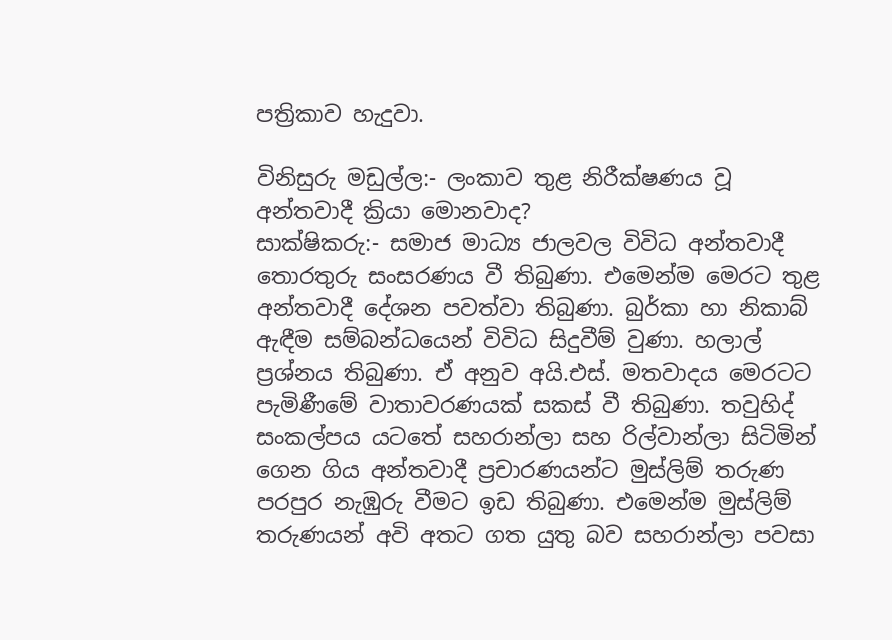පත්‍රිකාව හැදුවා.

විනිසුරු මඩුල්ල:- ලංකාව තුළ නිරීක්ෂණය වූ අන්තවාදී ක්‍රියා මොනවාද?
සාක්ෂිකරු:- සමාජ මාධ්‍ය ජාලවල විවිධ අන්තවාදී තොරතුරු සංසරණය වී තිබුණා. එමෙන්ම මෙරට තුළ අන්තවාදී දේශන පවත්වා තිබුණා. බුර්කා හා නිකාබ් ඇඳීම සම්බන්ධයෙන් විවිධ සිදුවීම් වුණා. හලාල් ප්‍රශ්නය තිබුණා. ඒ අනුව අයි.එස්. මතවාදය මෙරටට පැමිණීමේ වාතාවරණයක් සකස් වී තිබුණා. තවුහිද් සංකල්පය යටතේ සහරාන්ලා සහ රිල්වාන්ලා සිටිමින් ගෙන ගිය අන්තවාදී ප්‍රචාරණයන්ට මුස්ලිම් තරුණ පරපුර නැඹුරු වීමට ඉඩ තිබුණා. එමෙන්ම මුස්ලිම් තරුණයන් අවි අතට ගත යුතු බව සහරාන්ලා පවසා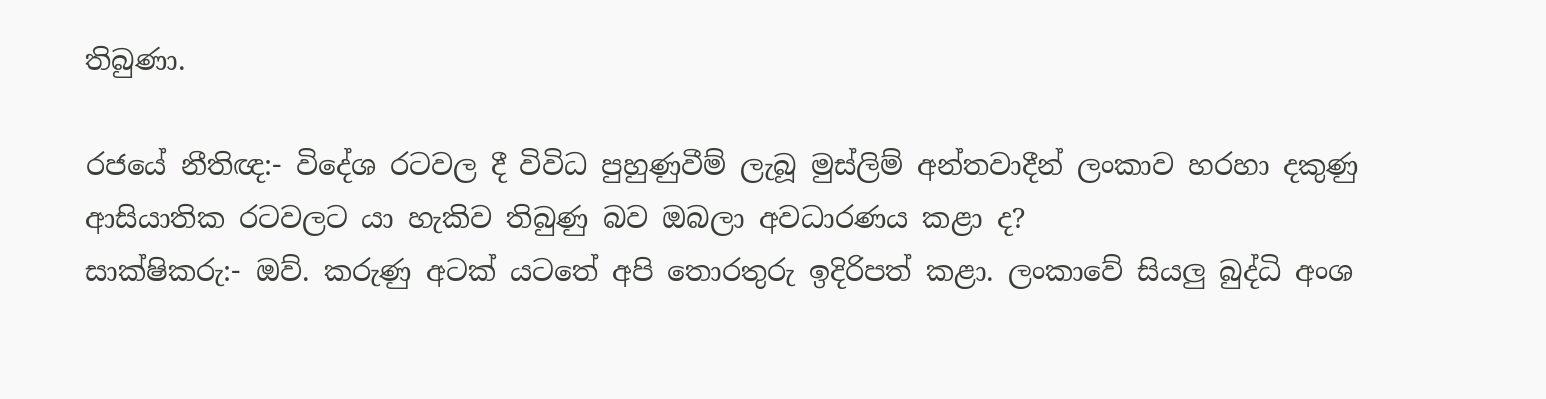තිබුණා.

රජයේ නීතිඥ:- විදේශ රටවල දී විවිධ පුහුණුවීම් ලැබූ මුස්ලිම් අන්තවාදීන් ලංකාව හරහා දකුණු ආසියාතික රටවලට යා හැකිව තිබුණු බව ඔබලා අවධාරණය කළා ද?
සාක්ෂිකරු:- ඔව්. කරුණු අටක් යටතේ අපි තොරතුරු ඉදිරිපත් කළා. ලංකාවේ සියලු බුද්ධි අංශ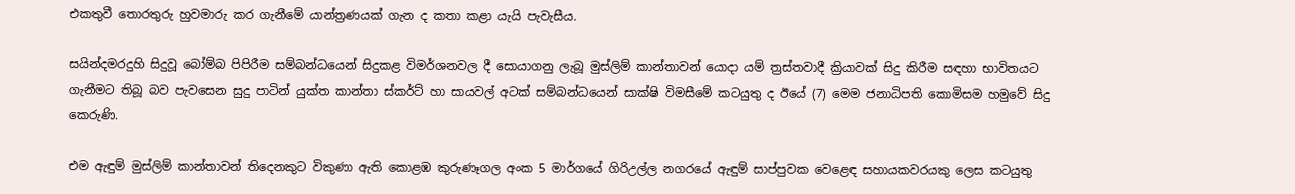එකතුවී තොරතුරු හුවමාරු කර ගැනීමේ යාන්ත්‍රණයක් ගැන ද කතා කළා යැයි පැවැසීය.

සයින්දමරදුහි සිදුවූ බෝම්බ පිපිරීම සම්බන්ධයෙන් සිදුකළ විමර්ශනවල දී සොයාගනු ලැබූ මුස්ලිම් කාන්තාවන් යොදා යම් ත්‍රස්තවාදී ක්‍රියාවක් සිදු කිරීම සඳහා භාවිතයට ගැනීමට තිබූ බව පැවසෙන සුදු පාටින් යුක්ත කාන්තා ස්කර්ට් හා සායවල් අටක් සම්බන්ධයෙන් සාක්ෂි විමසීමේ කටයුතු ද ඊයේ (7) මෙම ජනාධිපති කොමිසම හමුවේ සිදු කෙරුණි.

එම ඇඳුම් මුස්ලිම් කාන්තාවන් තිදෙනකුට විකුණා ඇති කොළඹ කුරුණෑගල අංක 5 මාර්ගයේ ගිරිඋල්ල නගරයේ ඇඳුම් සාප්පුවක වෙළෙඳ සහායකවරයකු ලෙස කටයුතු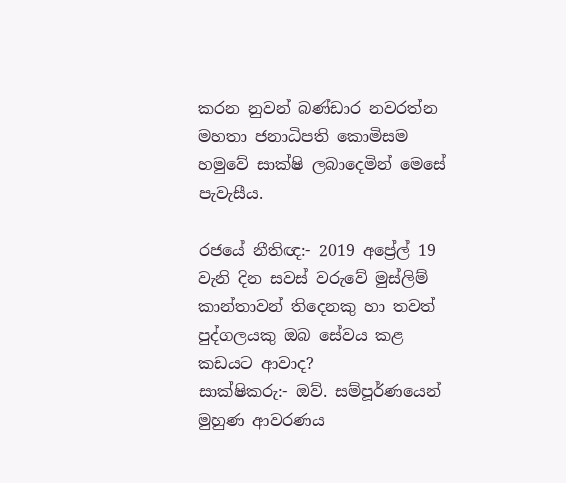කරන නුවන් බණ්ඩාර නවරත්න මහතා ජනාධිපති කොමිසම හමුවේ සාක්ෂි ලබාදෙමින් මෙසේ පැවැසීය.

රජයේ නීතිඥ:- 2019 අප්‍රේල් 19 වැනි දින සවස් වරුවේ මුස්ලිම් කාන්තාවන් තිදෙනකු හා තවත් පුද්ගලයකු ඔබ සේවය කළ කඩයට ආවාද?
සාක්ෂිකරු:- ඔව්. සම්පූර්ණයෙන් මුහුණ ආවරණය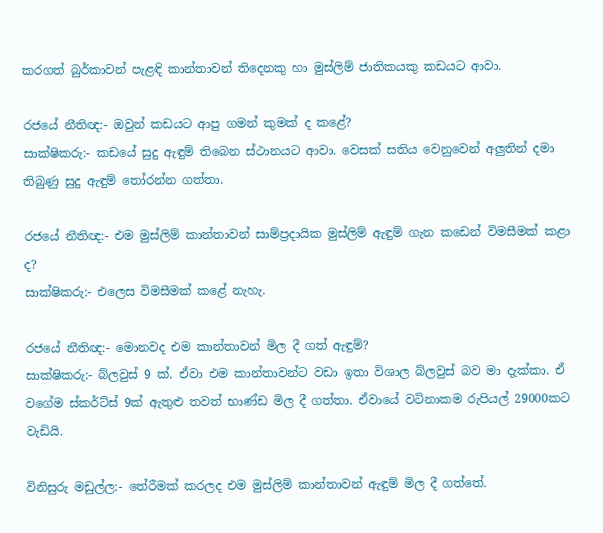කරගත් බුර්කාවන් පැළඳි කාන්තාවන් තිදෙනකු හා මුස්ලිම් ජාතිකයකු කඩයට ආවා.

රජයේ නීතිඥ:- ඔවුන් කඩයට ආපු ගමන් කුමක් ද කළේ?
සාක්ෂිකරු:- කඩයේ සුදු ඇඳුම් තිබෙන ස්ථානයට ආවා. වෙසක් සතිය වෙනුවෙන් අලුතින් දමා තිබුණු සුදු ඇඳුම් තෝරන්න ගත්තා.

රජයේ නීතිඥ:- එම මුස්ලිම් කාන්තාවන් සාම්ප්‍රදායික මුස්ලිම් ඇඳුම් ගැන කඩෙන් විමසීමක් කළා ද?
සාක්ෂිකරු:- එලෙස විමසීමක් කළේ නැහැ.

රජයේ නීතිඥ:- මොනවද එම කාන්තාවන් මිල දී ගත් ඇඳුම්?
සාක්ෂිකරු:- බ්ලවුස් 9 ක්. ඒවා එම කාන්තාවන්ට වඩා ඉතා විශාල බ්ලවුස් බව මා දැක්කා. ඒ වගේම ස්කර්ට්ස් 9ක් ඇතුළු තවත් භාණ්ඩ මිල දී ගත්තා. ඒවායේ වටිනාකම රුපියල් 29000කට වැඩියි.

විනිසුරු මඩුල්ල:- තේරීමක් කරලද එම මුස්ලිම් කාන්තාවන් ඇඳුම් මිල දී ගත්තේ.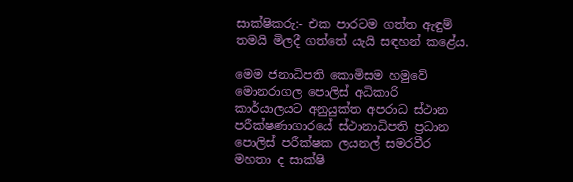සාක්ෂිකරු:- එක පාරටම ගත්ත ඇඳුම් තමයි මිලදී ගත්තේ යැයි සඳහන් කළේය.

මෙම ජනාධිපති කොමිසම හමුවේ මොනරාගල පොලිස් අධිකාරි කාර්යාලයට අනුයුක්ත අපරාධ ස්ථාන පරීක්ෂණාගාරයේ ස්ථානාධිපති ප්‍රධාන පොලිස් පරීක්ෂක ලයනල් සමරවීර මහතා ද සාක්ෂි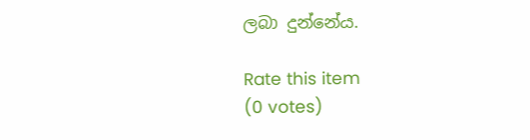ලබා දුන්නේය.

Rate this item
(0 votes)